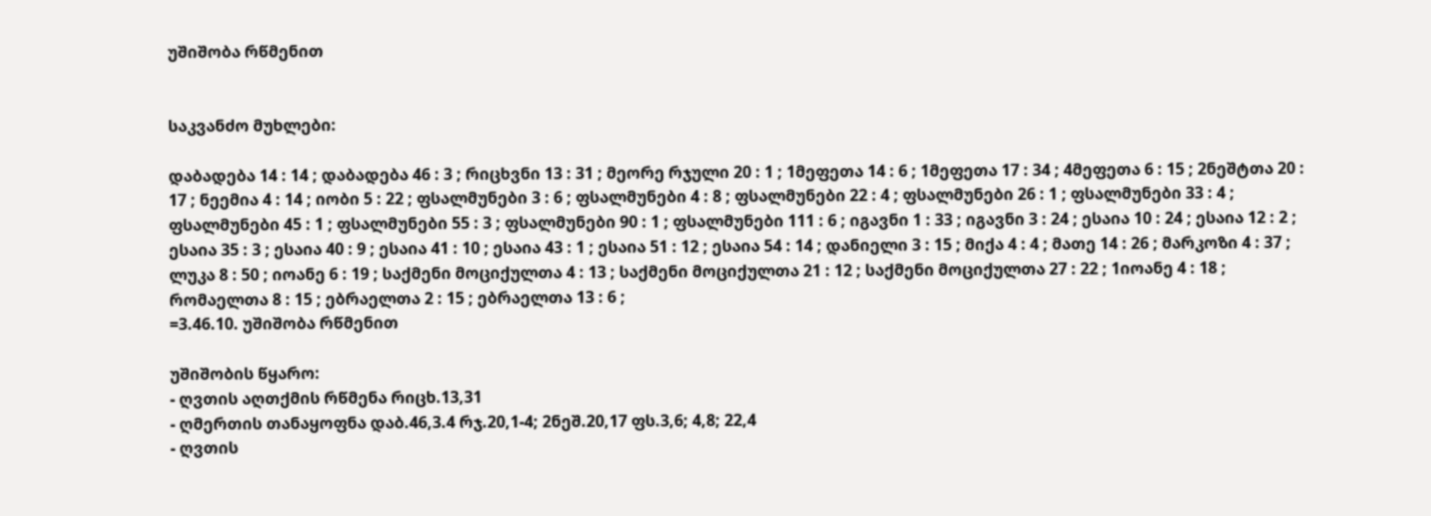უშიშობა რწმენით


საკვანძო მუხლები:

დაბადება 14 : 14 ; დაბადება 46 : 3 ; რიცხვნი 13 : 31 ; მეორე რჯული 20 : 1 ; 1მეფეთა 14 : 6 ; 1მეფეთა 17 : 34 ; 4მეფეთა 6 : 15 ; 2ნეშტთა 20 : 17 ; ნეემია 4 : 14 ; იობი 5 : 22 ; ფსალმუნები 3 : 6 ; ფსალმუნები 4 : 8 ; ფსალმუნები 22 : 4 ; ფსალმუნები 26 : 1 ; ფსალმუნები 33 : 4 ; ფსალმუნები 45 : 1 ; ფსალმუნები 55 : 3 ; ფსალმუნები 90 : 1 ; ფსალმუნები 111 : 6 ; იგავნი 1 : 33 ; იგავნი 3 : 24 ; ესაია 10 : 24 ; ესაია 12 : 2 ; ესაია 35 : 3 ; ესაია 40 : 9 ; ესაია 41 : 10 ; ესაია 43 : 1 ; ესაია 51 : 12 ; ესაია 54 : 14 ; დანიელი 3 : 15 ; მიქა 4 : 4 ; მათე 14 : 26 ; მარკოზი 4 : 37 ; ლუკა 8 : 50 ; იოანე 6 : 19 ; საქმენი მოციქულთა 4 : 13 ; საქმენი მოციქულთა 21 : 12 ; საქმენი მოციქულთა 27 : 22 ; 1იოანე 4 : 18 ; რომაელთა 8 : 15 ; ებრაელთა 2 : 15 ; ებრაელთა 13 : 6 ;
=3.46.10. უშიშობა რწმენით

უშიშობის წყარო:
- ღვთის აღთქმის რწმენა რიცხ.13,31
- ღმერთის თანაყოფნა დაბ.46,3.4 რჯ.20,1-4; 2ნეშ.20,17 ფს.3,6; 4,8; 22,4
- ღვთის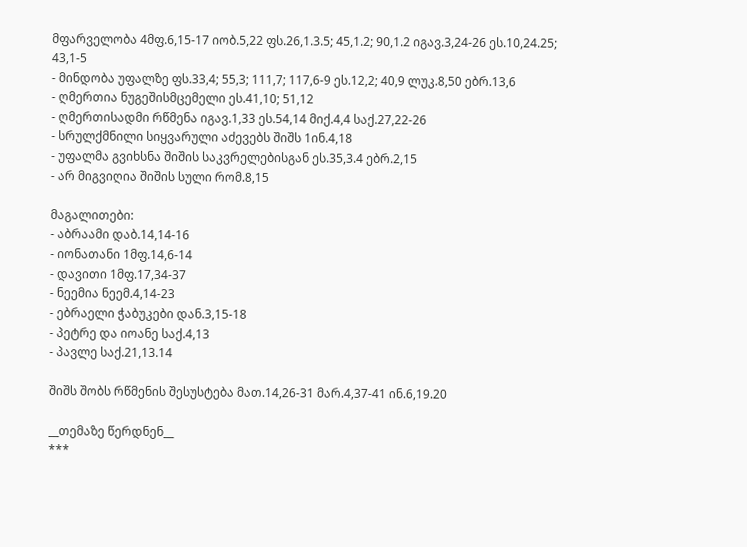მფარველობა 4მფ.6,15-17 იობ.5,22 ფს.26,1.3.5; 45,1.2; 90,1.2 იგავ.3,24-26 ეს.10,24.25; 43,1-5
- მინდობა უფალზე ფს.33,4; 55,3; 111,7; 117,6-9 ეს.12,2; 40,9 ლუკ.8,50 ებრ.13,6
- ღმერთია ნუგეშისმცემელი ეს.41,10; 51,12
- ღმერთისადმი რწმენა იგავ.1,33 ეს.54,14 მიქ.4,4 საქ.27,22-26
- სრულქმნილი სიყვარული აძევებს შიშს 1ინ.4,18
- უფალმა გვიხსნა შიშის საკვრელებისგან ეს.35,3.4 ებრ.2,15
- არ მიგვიღია შიშის სული რომ.8,15

მაგალითები:
- აბრაამი დაბ.14,14-16
- იონათანი 1მფ.14,6-14
- დავითი 1მფ.17,34-37
- ნეემია ნეემ.4,14-23
- ებრაელი ჭაბუკები დან.3,15-18
- პეტრე და იოანე საქ.4,13
- პავლე საქ.21,13.14

შიშს შობს რწმენის შესუსტება მათ.14,26-31 მარ.4,37-41 ინ.6,19.20

__თემაზე წერდნენ__
***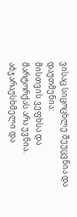ვისაც სიცოცხლე შეუცვნია და დაუთმენია:
მისთვის ვეფხსა და მარტორქას არა უვნია.
აბჯარაუსხმელი და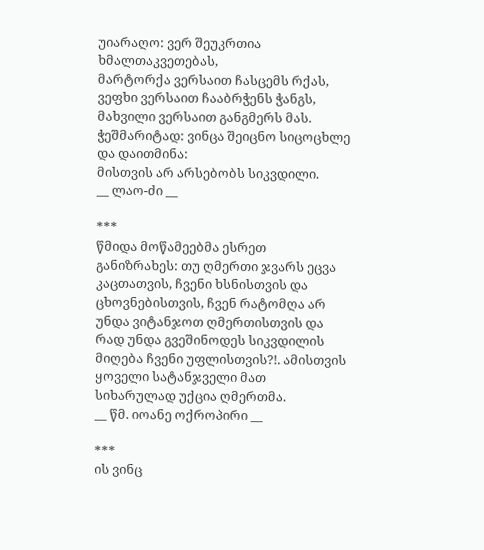უიარაღო: ვერ შეუკრთია ხმალთაკვეთებას,
მარტორქა ვერსაით ჩასცემს რქას,
ვეფხი ვერსაით ჩააბრჭენს ჭანგს,
მახვილი ვერსაით განგმერს მას.
ჭეშმარიტად: ვინცა შეიცნო სიცოცხლე და დაითმინა:
მისთვის არ არსებობს სიკვდილი.
__ ლაო-ძი __

***
წმიდა მოწამეებმა ესრეთ განიზრახეს: თუ ღმერთი ჯვარს ეცვა კაცთათვის, ჩვენი ხსნისთვის და ცხოვნებისთვის, ჩვენ რატომღა არ უნდა ვიტანჯოთ ღმერთისთვის და რად უნდა გვეშინოდეს სიკვდილის მიღება ჩვენი უფლისთვის?!. ამისთვის ყოველი სატანჯველი მათ სიხარულად უქცია ღმერთმა.
__ წმ. იოანე ოქროპირი __

***
ის ვინც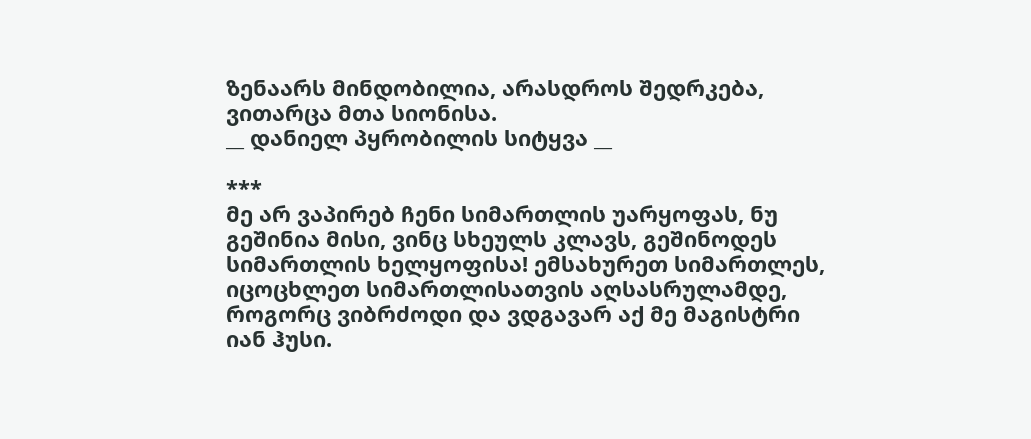ზენაარს მინდობილია, არასდროს შედრკება, ვითარცა მთა სიონისა.
__ დანიელ პყრობილის სიტყვა __

***
მე არ ვაპირებ ჩენი სიმართლის უარყოფას, ნუ გეშინია მისი, ვინც სხეულს კლავს, გეშინოდეს სიმართლის ხელყოფისა! ემსახურეთ სიმართლეს, იცოცხლეთ სიმართლისათვის აღსასრულამდე, როგორც ვიბრძოდი და ვდგავარ აქ მე მაგისტრი იან ჰუსი.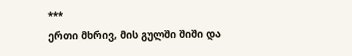***
ერთი მხრივ, მის გულში შიში და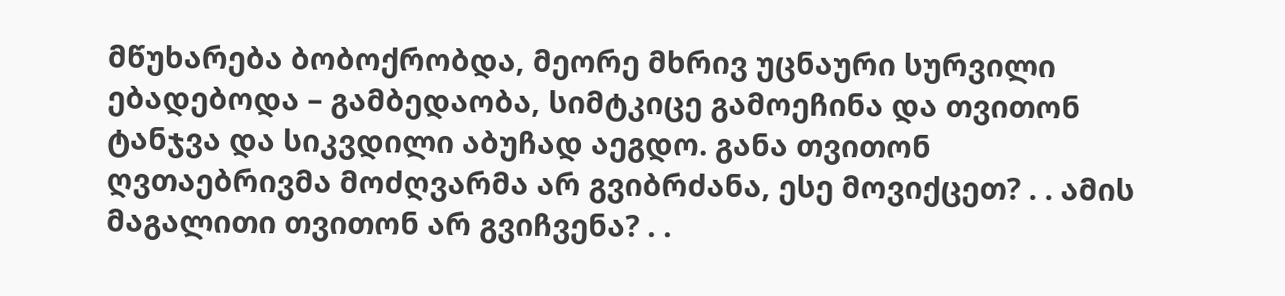მწუხარება ბობოქრობდა, მეორე მხრივ უცნაური სურვილი ებადებოდა – გამბედაობა, სიმტკიცე გამოეჩინა და თვითონ ტანჯვა და სიკვდილი აბუჩად აეგდო. განა თვითონ ღვთაებრივმა მოძღვარმა არ გვიბრძანა, ესე მოვიქცეთ? . . ამის მაგალითი თვითონ არ გვიჩვენა? . .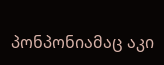პონპონიამაც აკი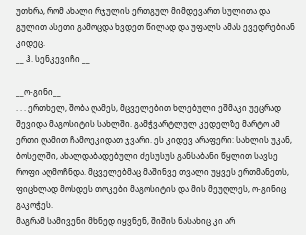უთხრა, რომ ახალი რჯულის ერთგულ მიმდევართ სულითა და გულით ასეთი გამოცდა ხვდეთ წილად და უფალს ამას ევედრებიან კიდეც.
__ ჰ. სენკევიჩი __

__ო-გინი__
. . . ერთხელ, შობა ღამეს, მცველებით ხლებული ეშმაკი უეცრად შევიდა მაგოსიტის სახლში. გამჭვარტლულ კედელზე მარტო ამ ერთი ღამით ჩამოეკიდათ ჯვარი. ეს კიდევ არაფერი: სახლის უკან, ბოსელში, ახალდაბადებული ძესუსუს განსაბანი წყლით სავსე როფი აღმოჩნდა. მცველებმაც მაშინვე თვალი უყვეს ერთმანეთს, ფიცხლად მოსდეს თოკები მაგოსიტის და მის მეუღლეს, ო-გინიც გაკოჭეს.
მაგრამ სამივენი მხნედ იყვნენ, შიშის ნასახიც კი არ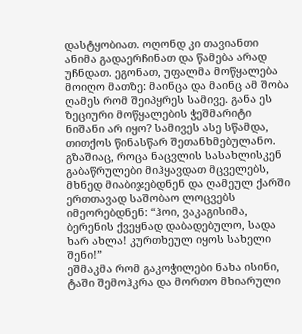დასტყობიათ. ოღონდ კი თავიანთი ანიმა გადაერჩინათ და წამება არად უჩნდათ. ეგონათ, უფალმა მოწყალება მოიღო მათზე: მაინცა და მაინც ამ შობა ღამეს რომ შეიპყრეს სამივე. განა ეს ზეციური მოწყალების ჭეშმარიტი ნიშანი არ იყო? სამივეს ასე სწამდა, თითქოს წინასწარ შეთანხმებულანო. გზაშიაც, როცა ნაცვლის სასახლისკენ გაბაწრულები მიჰყავდათ მცველებს, მხნედ მიაბიჯებდნენ და ღამეულ ქარში ერთთავად საშობაო ლოცვებს იმეორებდნენ: “ჰოი, ვაკაგისიმა, ბერენის ქვეყნად დაბადებულო, სადა ხარ ახლა! კურთხეულ იყოს სახელი შენი!”
ეშმაკმა რომ გაკოჭილები ნახა ისინი, ტაში შემოჰკრა და მორთო მხიარული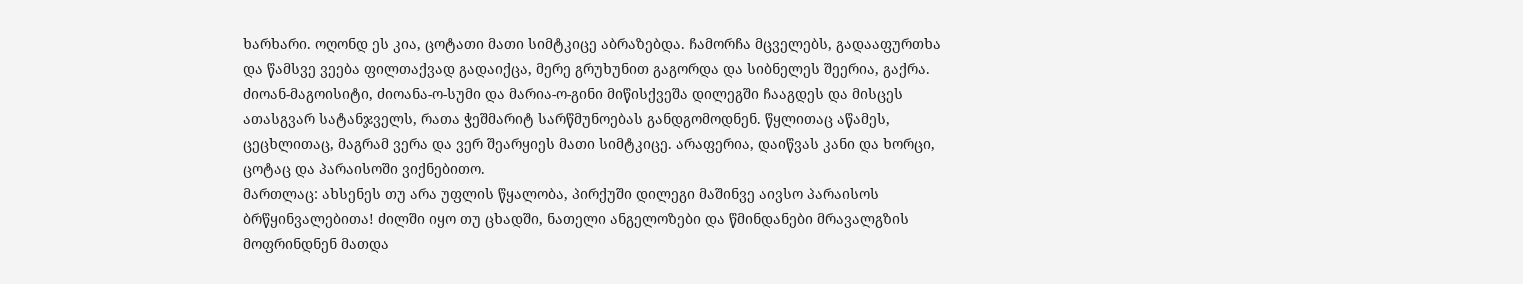ხარხარი. ოღონდ ეს კია, ცოტათი მათი სიმტკიცე აბრაზებდა. ჩამორჩა მცველებს, გადააფურთხა და წამსვე ვეება ფილთაქვად გადაიქცა, მერე გრუხუნით გაგორდა და სიბნელეს შეერია, გაქრა.
ძიოან-მაგოისიტი, ძიოანა-ო-სუმი და მარია-ო-გინი მიწისქვეშა დილეგში ჩააგდეს და მისცეს ათასგვარ სატანჯველს, რათა ჭეშმარიტ სარწმუნოებას განდგომოდნენ. წყლითაც აწამეს, ცეცხლითაც, მაგრამ ვერა და ვერ შეარყიეს მათი სიმტკიცე. არაფერია, დაიწვას კანი და ხორცი, ცოტაც და პარაისოში ვიქნებითო.
მართლაც: ახსენეს თუ არა უფლის წყალობა, პირქუში დილეგი მაშინვე აივსო პარაისოს ბრწყინვალებითა! ძილში იყო თუ ცხადში, ნათელი ანგელოზები და წმინდანები მრავალგზის მოფრინდნენ მათდა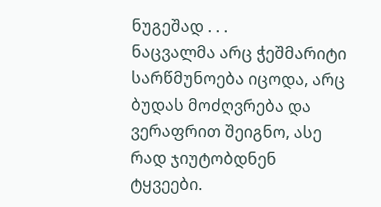ნუგეშად . . .
ნაცვალმა არც ჭეშმარიტი სარწმუნოება იცოდა, არც ბუდას მოძღვრება და ვერაფრით შეიგნო, ასე რად ჯიუტობდნენ ტყვეები.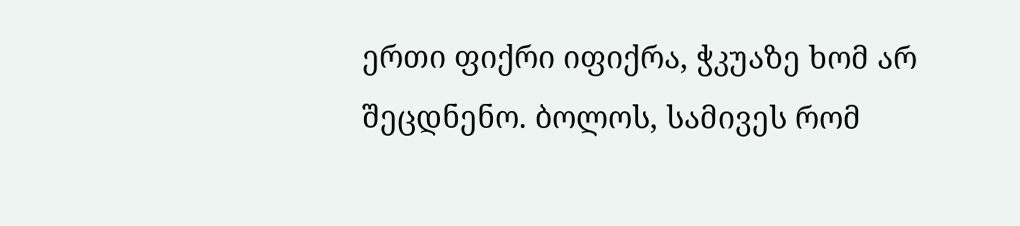ერთი ფიქრი იფიქრა, ჭკუაზე ხომ არ შეცდნენო. ბოლოს, სამივეს რომ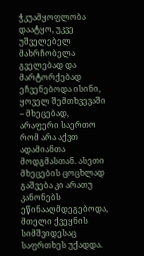ჭკუამყოფლობა დაატყო, უკვე უშველებელ მახრჩობელა გველებად და მარტორქებად ეჩვენებოდა ისინი, ყოველ შემთხვევაში – მხეცებად, არაფერი საერთო რომ არა აქვთ ადამიანთა მოდგმასთან. ასეთი მხეცების ცოცხლად გაშვება კი არათუ კანონებს ეწინააღმდეგებოდა, მთელი ქვეყნის სიმშვიდესაც საფრთხეს უქადდა.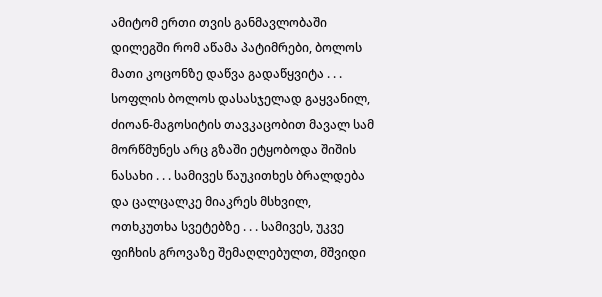ამიტომ ერთი თვის განმავლობაში დილეგში რომ აწამა პატიმრები, ბოლოს მათი კოცონზე დაწვა გადაწყვიტა . . .
სოფლის ბოლოს დასასჯელად გაყვანილ, ძიოან-მაგოსიტის თავკაცობით მავალ სამ მორწმუნეს არც გზაში ეტყობოდა შიშის ნასახი . . . სამივეს წაუკითხეს ბრალდება და ცალცალკე მიაკრეს მსხვილ, ოთხკუთხა სვეტებზე . . . სამივეს, უკვე ფიჩხის გროვაზე შემაღლებულთ, მშვიდი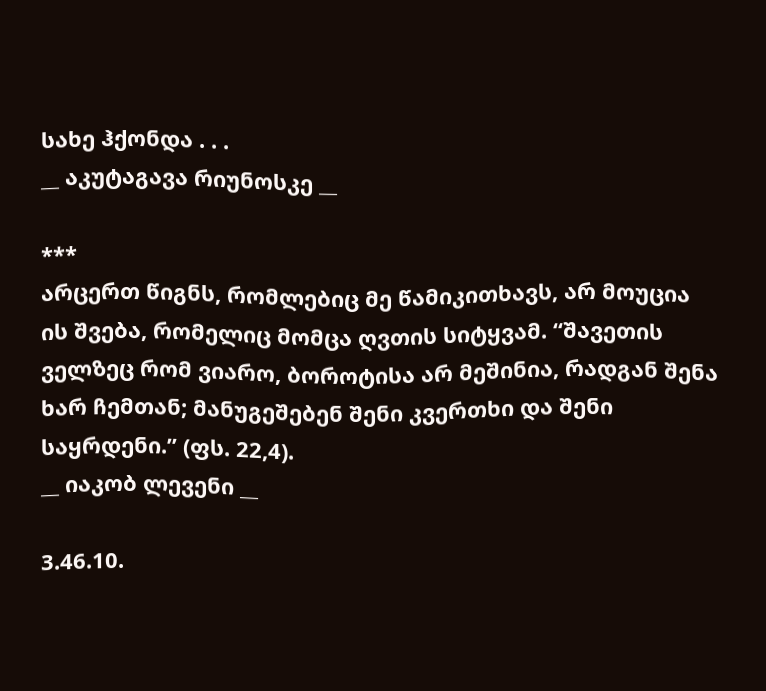სახე ჰქონდა . . .
__ აკუტაგავა რიუნოსკე __

***
არცერთ წიგნს, რომლებიც მე წამიკითხავს, არ მოუცია ის შვება, რომელიც მომცა ღვთის სიტყვამ. “შავეთის ველზეც რომ ვიარო, ბოროტისა არ მეშინია, რადგან შენა ხარ ჩემთან; მანუგეშებენ შენი კვერთხი და შენი საყრდენი.” (ფს. 22,4).
__ იაკობ ლევენი __

3.46.10.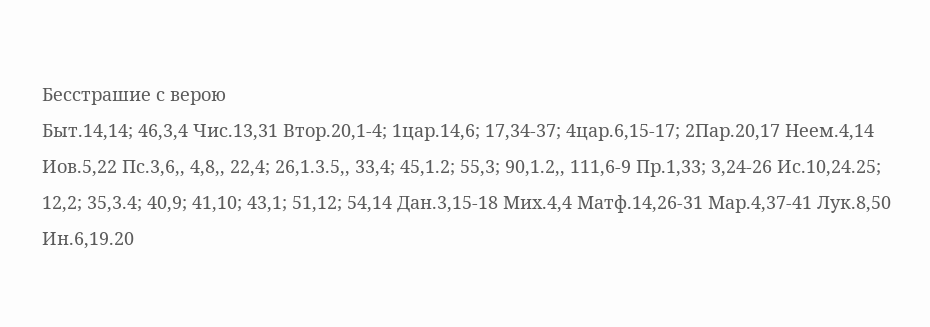Бесстрашие с верою
Быт.14,14; 46,3,4 Чис.13,31 Втор.20,1-4; 1цар.14,6; 17,34-37; 4цар.6,15-17; 2Пар.20,17 Неем.4,14 Иов.5,22 Пс.3,6,, 4,8,, 22,4; 26,1.3.5,, 33,4; 45,1.2; 55,3; 90,1.2,, 111,6-9 Пр.1,33; 3,24-26 Ис.10,24.25; 12,2; 35,3.4; 40,9; 41,10; 43,1; 51,12; 54,14 Дан.3,15-18 Мих.4,4 Матф.14,26-31 Мар.4,37-41 Лук.8,50 Ин.6,19.20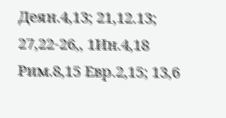Деян.4,13; 21,12.13; 27,22-26,, 1Ин.4,18 Рим.8,15 Евр.2,15; 13,6